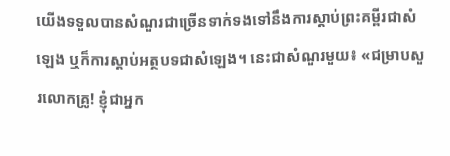យើងទទួលបានសំណួរជាច្រើនទាក់ទងទៅនឹងការស្ដាប់ព្រះគម្ពីរជាសំឡេង ឬក៏ការស្ដាប់អត្ថបទជាសំឡេង។ នេះជាសំណួរមួយ៖ «ជម្រាបសួរលោកគ្រូ! ខ្ញុំជាអ្នក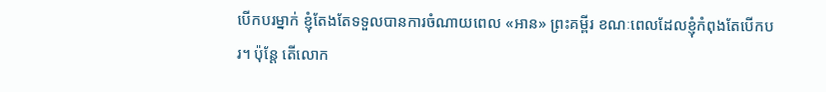បើកបរម្នាក់ ខ្ញុំតែងតែទទួលបានការចំណាយពេល «អាន» ព្រះគម្ពីរ ខណៈពេលដែលខ្ញុំកំពុងតែបើកបរ។ ប៉ុន្តែ តើលោក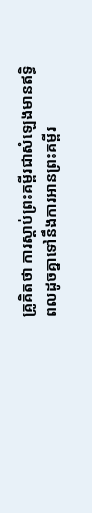គ្រូគិតថា ការស្ដាប់ព្រះគម្ពីរជាសំឡេងមានឥទ្ធិពលដូចគ្នាទៅនឹងការអានព្រះគម្ពីរ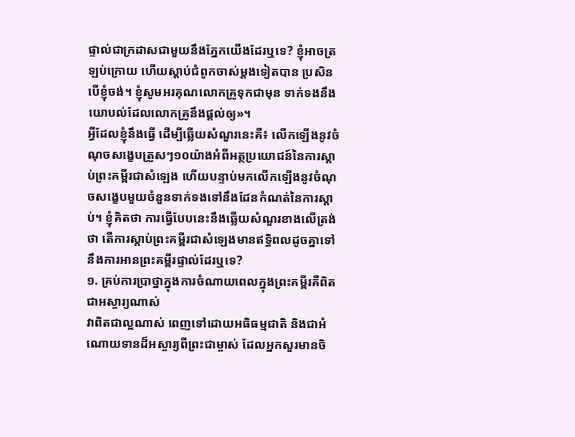ផ្ទាល់ជាក្រដាសជាមួយនឹងភ្នែកយើងដែរឬទេ? ខ្ញុំអាចត្រឡប់ក្រោយ ហើយស្ដាប់ជំពូកចាស់ម្ដងទៀតបាន ប្រសិនបើខ្ញុំចង់។ ខ្ញុំសូមអរគុណលោកគ្រូទុកជាមុន ទាក់ទងនឹងយោបល់ដែលលោកគ្រូនឹងផ្ដល់ឲ្យ»។
អ្វីដែលខ្ញុំនឹងធ្វើ ដើម្បីឆ្លើយសំណួរនេះគឺ៖ លើកឡើងនូវចំណុចសង្ខេបត្រួសៗ១០យ៉ាងអំពីអត្ថប្រយោជន៍នៃការស្ដាប់ព្រះគម្ពីរជាសំឡេង ហើយបន្ទាប់មកលើកឡើងនូវចំណុចសង្ខេបមួយចំនួនទាក់ទងទៅនឹងដែនកំណត់នៃការស្ដាប់។ ខ្ញុំគិតថា ការធ្វើបែបនេះនឹងឆ្លើយសំណួរខាងលើត្រង់ថា តើការស្ដាប់ព្រះគម្ពីរជាសំឡេងមានឥទ្ធិពលដូចគ្នាទៅនឹងការអានព្រះគម្ពីរផ្ទាល់ដែរឬទេ?
១. គ្រប់ការប្រាថ្នាក្នុងការចំណាយពេលក្នុងព្រះគម្ពីរគឺពិតជាអស្ចារ្យណាស់
វាពិតជាល្អណាស់ ពេញទៅដោយអធិធម្មជាតិ និងជាអំណោយទានដ៏អស្ចារ្យពីព្រះជាម្ចាស់ ដែលអ្នកសួរមានចិ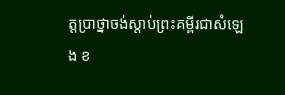ត្តប្រាថ្នាចង់ស្ដាប់ព្រះគម្ពីរជាសំឡេង ខ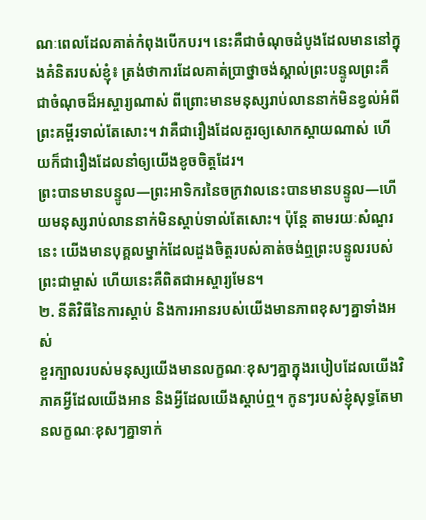ណៈពេលដែលគាត់កំពុងបើកបរ។ នេះគឺជាចំណុចដំបូងដែលមាននៅក្នុងគំនិតរបស់ខ្ញុំ៖ ត្រង់ថាការដែលគាត់ប្រាថ្នាចង់ស្គាល់ព្រះបន្ទូលព្រះគឺជាចំណុចដ៏អស្ចារ្យណាស់ ពីព្រោះមានមនុស្សរាប់លាននាក់មិនខ្វល់អំពីព្រះគម្ពីរទាល់តែសោះ។ វាគឺជារឿងដែលគួរឲ្យសោកស្ដាយណាស់ ហើយក៏ជារឿងដែលនាំឲ្យយើងខូចចិត្តដែរ។
ព្រះបានមានបន្ទូល—ព្រះអាទិករនៃចក្រវាលនេះបានមានបន្ទូល—ហើយមនុស្សរាប់លាននាក់មិនស្ដាប់ទាល់តែសោះ។ ប៉ុន្តែ តាមរយៈសំណួរនេះ យើងមានបុគ្គលម្នាក់ដែលដួងចិត្តរបស់គាត់ចង់ឮព្រះបន្ទូលរបស់ព្រះជាម្ចាស់ ហើយនេះគឺពិតជាអស្ចារ្យមែន។
២. នីតិវិធីនៃការស្ដាប់ និងការអានរបស់យើងមានភាពខុសៗគ្នាទាំងអស់
ខួរក្បាលរបស់មនុស្សយើងមានលក្ខណៈខុសៗគ្នាក្នុងរបៀបដែលយើងវិភាគអ្វីដែលយើងអាន និងអ្វីដែលយើងស្ដាប់ឮ។ កូនៗរបស់ខ្ញុំសុទ្ធតែមានលក្ខណៈខុសៗគ្នាទាក់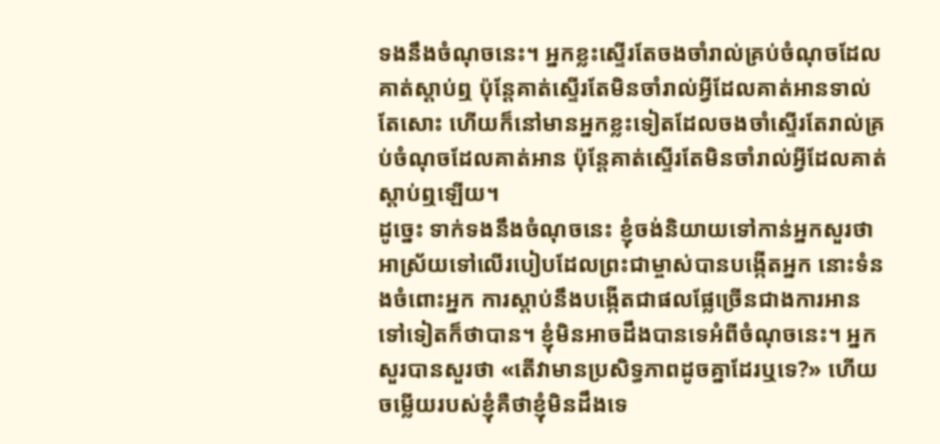ទងនឹងចំណុចនេះ។ អ្នកខ្លះស្ទើរតែចងចាំរាល់គ្រប់ចំណុចដែលគាត់ស្ដាប់ឮ ប៉ុន្តែគាត់ស្ទើរតែមិនចាំរាល់អ្វីដែលគាត់អានទាល់តែសោះ ហើយក៏នៅមានអ្នកខ្លះទៀតដែលចងចាំស្ទើរតែរាល់គ្រប់ចំណុចដែលគាត់អាន ប៉ុន្តែគាត់ស្ទើរតែមិនចាំរាល់អ្វីដែលគាត់ស្ដាប់ឮឡើយ។
ដូច្នេះ ទាក់ទងនឹងចំណុចនេះ ខ្ញុំចង់និយាយទៅកាន់អ្នកសួរថា អាស្រ័យទៅលើរបៀបដែលព្រះជាម្ចាស់បានបង្កើតអ្នក នោះទំនងចំពោះអ្នក ការស្ដាប់នឹងបង្កើតជាផលផ្លែច្រើនជាងការអានទៅទៀតក៏ថាបាន។ ខ្ញុំមិនអាចដឹងបានទេអំពីចំណុចនេះ។ អ្នកសួរបានសួរថា «តើវាមានប្រសិទ្ធភាពដូចគ្នាដែរឬទេ?» ហើយចម្លើយរបស់ខ្ញុំគឺថាខ្ញុំមិនដឹងទេ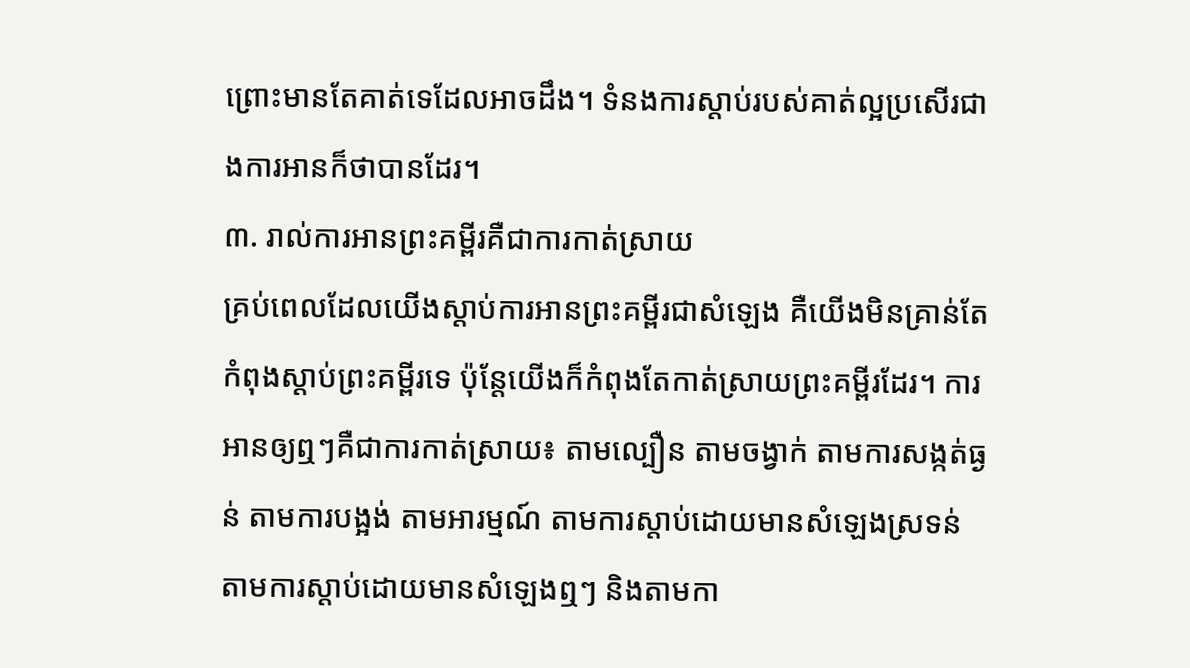ព្រោះមានតែគាត់ទេដែលអាចដឹង។ ទំនងការស្ដាប់របស់គាត់ល្អប្រសើរជាងការអានក៏ថាបានដែរ។
៣. រាល់ការអានព្រះគម្ពីរគឺជាការកាត់ស្រាយ
គ្រប់ពេលដែលយើងស្ដាប់ការអានព្រះគម្ពីរជាសំឡេង គឺយើងមិនគ្រាន់តែកំពុងស្ដាប់ព្រះគម្ពីរទេ ប៉ុន្តែយើងក៏កំពុងតែកាត់ស្រាយព្រះគម្ពីរដែរ។ ការអានឲ្យឮៗគឺជាការកាត់ស្រាយ៖ តាមល្បឿន តាមចង្វាក់ តាមការសង្កត់ធ្ងន់ តាមការបង្អង់ តាមអារម្មណ៍ តាមការស្ដាប់ដោយមានសំឡេងស្រទន់ តាមការស្ដាប់ដោយមានសំឡេងឮៗ និងតាមកា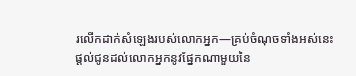រលើកដាក់សំឡេងរបស់លោកអ្នក—គ្រប់ចំណុចទាំងអស់នេះផ្ដល់ជូនដល់លោកអ្នកនូវផ្នែកណាមួយនៃ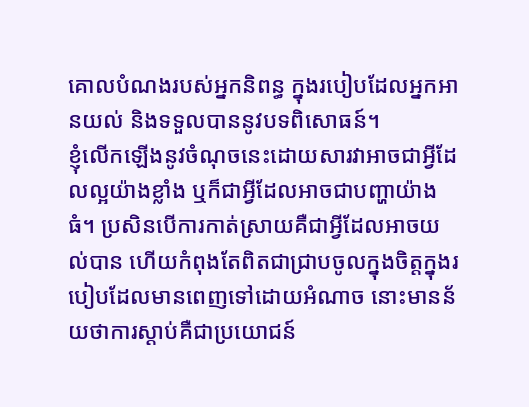គោលបំណងរបស់អ្នកនិពន្ធ ក្នុងរបៀបដែលអ្នកអានយល់ និងទទួលបាននូវបទពិសោធន៍។
ខ្ញុំលើកឡើងនូវចំណុចនេះដោយសារវាអាចជាអ្វីដែលល្អយ៉ាងខ្លាំង ឬក៏ជាអ្វីដែលអាចជាបញ្ហាយ៉ាងធំ។ ប្រសិនបើការកាត់ស្រាយគឺជាអ្វីដែលអាចយល់បាន ហើយកំពុងតែពិតជាជ្រាបចូលក្នុងចិត្តក្នុងរបៀបដែលមានពេញទៅដោយអំណាច នោះមានន័យថាការស្ដាប់គឺជាប្រយោជន៍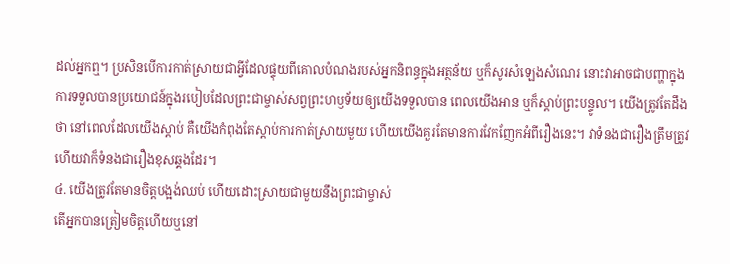ដល់អ្នកឮ។ ប្រសិនបើការកាត់ស្រាយជាអ្វីដែលផ្ទុយពីគោលបំណងរបស់អ្នកនិពន្ធក្នុងអត្ថន័យ ឬក៏សូរសំឡេងសំណេរ នោះវាអាចជាបញ្ហាក្នុងការទទួលបានប្រយោជន៍ក្នុងរបៀបដែលព្រះជាម្ចាស់សព្វព្រះហឫទ័យឲ្យយើងទទួលបាន ពេលយើងអាន ឬក៏ស្ដាប់ព្រះបន្ទូល។ យើងត្រូវតែដឹងថា នៅពេលដែលយើងស្ដាប់ គឺយើងកំពុងតែស្ដាប់ការកាត់ស្រាយមួយ ហើយយើងគួរតែមានការវែកញែកអំពីរឿងនេះ។ វាទំនងជារឿងត្រឹមត្រូវ ហើយវាក៏ទំនងជារឿងខុសឆ្គងដែរ។
៤. យើងត្រូវតែមានចិត្តបង្អង់ឈប់ ហើយដោះស្រាយជាមួយនឹងព្រះជាម្ចាស់
តើអ្នកបានត្រៀមចិត្តហើយឬនៅ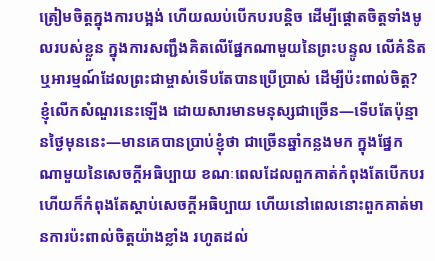ត្រៀមចិត្តក្នុងការបង្អង់ ហើយឈប់បើកបរបន្តិច ដើម្បីផ្ដោតចិត្តទាំងមូលរបស់ខ្លួន ក្នុងការសញ្ជឹងគិតលើផ្នែកណាមួយនៃព្រះបន្ទូល លើគំនិត ឬអារម្មណ៍ដែលព្រះជាម្ចាស់ទើបតែបានប្រើប្រាស់ ដើម្បីប៉ះពាល់ចិត្ត?
ខ្ញុំលើកសំណួរនេះឡើង ដោយសារមានមនុស្សជាច្រើន—ទើបតែប៉ុន្មានថ្ងៃមុននេះ—មានគេបានប្រាប់ខ្ញុំថា ជាច្រើនឆ្នាំកន្លងមក ក្នុងផ្នែកណាមួយនៃសេចក្ដីអធិប្បាយ ខណៈពេលដែលពួកគាត់កំពុងតែបើកបរ ហើយក៏កំពុងតែស្ដាប់សេចក្ដីអធិប្បាយ ហើយនៅពេលនោះពួកគាត់មានការប៉ះពាល់ចិត្តយ៉ាងខ្លាំង រហូតដល់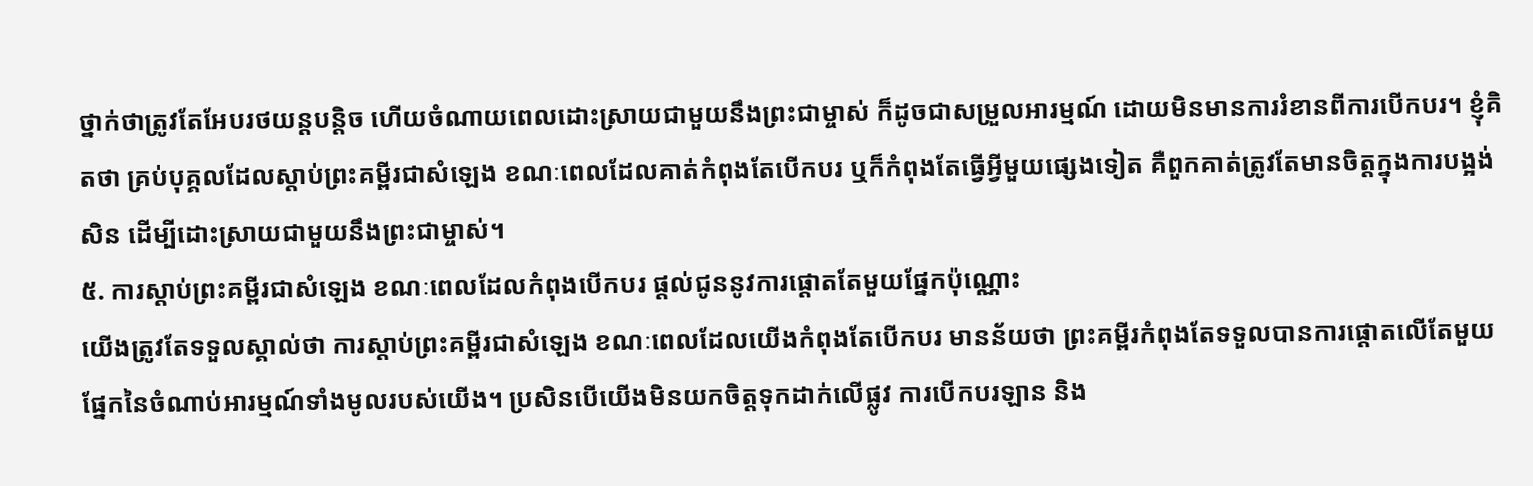ថ្នាក់ថាត្រូវតែអែបរថយន្តបន្តិច ហើយចំណាយពេលដោះស្រាយជាមួយនឹងព្រះជាម្ចាស់ ក៏ដូចជាសម្រួលអារម្មណ៍ ដោយមិនមានការរំខានពីការបើកបរ។ ខ្ញុំគិតថា គ្រប់បុគ្គលដែលស្ដាប់ព្រះគម្ពីរជាសំឡេង ខណៈពេលដែលគាត់កំពុងតែបើកបរ ឬក៏កំពុងតែធ្វើអ្វីមួយផ្សេងទៀត គឺពួកគាត់ត្រូវតែមានចិត្តក្នុងការបង្អង់សិន ដើម្បីដោះស្រាយជាមួយនឹងព្រះជាម្ចាស់។
៥. ការស្ដាប់ព្រះគម្ពីរជាសំឡេង ខណៈពេលដែលកំពុងបើកបរ ផ្ដល់ជូននូវការផ្ដោតតែមួយផ្នែកប៉ុណ្ណោះ
យើងត្រូវតែទទួលស្គាល់ថា ការស្ដាប់ព្រះគម្ពីរជាសំឡេង ខណៈពេលដែលយើងកំពុងតែបើកបរ មានន័យថា ព្រះគម្ពីរកំពុងតែទទួលបានការផ្ដោតលើតែមួយផ្នែកនៃចំណាប់អារម្មណ៍ទាំងមូលរបស់យើង។ ប្រសិនបើយើងមិនយកចិត្តទុកដាក់លើផ្លូវ ការបើកបរឡាន និង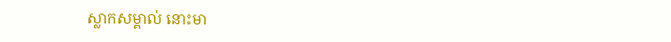ស្លាកសម្គាល់ នោះមា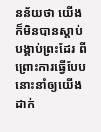នន័យថា យើងក៏មិនបានស្ដាប់បង្គាប់ព្រះដែរ ពីព្រោះការធ្វើបែបនោះនាំឲ្យយើងដាក់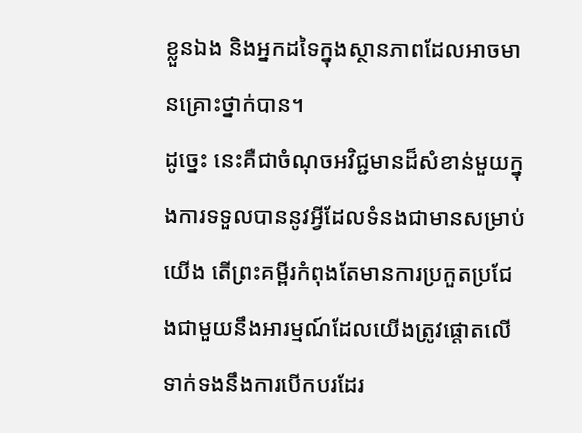ខ្លួនឯង និងអ្នកដទៃក្នុងស្ថានភាពដែលអាចមានគ្រោះថ្នាក់បាន។
ដូច្នេះ នេះគឺជាចំណុចអវិជ្ជមានដ៏សំខាន់មួយក្នុងការទទួលបាននូវអ្វីដែលទំនងជាមានសម្រាប់យើង តើព្រះគម្ពីរកំពុងតែមានការប្រកួតប្រជែងជាមួយនឹងអារម្មណ៍ដែលយើងត្រូវផ្ដោតលើទាក់ទងនឹងការបើកបរដែរ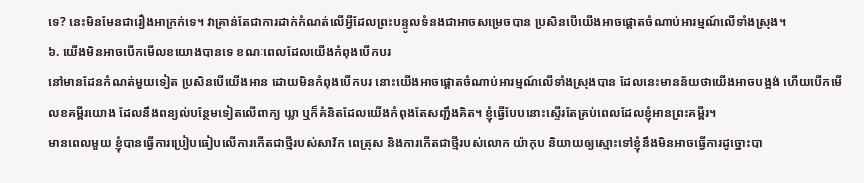ទេ? នេះមិនមែនជារឿងអាក្រក់ទេ។ វាគ្រាន់តែជាការដាក់កំណត់លើអ្វីដែលព្រះបន្ទូលទំនងជាអាចសម្រេចបាន ប្រសិនបើយើងអាចផ្ដោតចំណាប់អារម្មណ៍លើទាំងស្រុង។
៦. យើងមិនអាចបើកមើលខយោងបានទេ ខណៈពេលដែលយើងកំពុងបើកបរ
នៅមានដែនកំណត់មួយទៀត ប្រសិនបើយើងអាន ដោយមិនកំពុងបើកបរ នោះយើងអាចផ្ដោតចំណាប់អារម្មណ៍លើទាំងស្រុងបាន ដែលនេះមានន័យថាយើងអាចបង្អង់ ហើយបើកមើលខគម្ពីរយោង ដែលនឹងពន្យល់បន្ថែមទៀតលើពាក្យ ឃ្លា ឬក៏គំនិតដែលយើងកំពុងតែសញ្ជឹងគិត។ ខ្ញុំធ្វើបែបនោះស្ទើរតែគ្រប់ពេលដែលខ្ញុំអានព្រះគម្ពីរ។
មានពេលមួយ ខ្ញុំបានធ្វើការប្រៀបធៀបលើការកើតជាថ្មីរបស់សាវ័ក ពេត្រុស និងការកើតជាថ្មីរបស់លោក យ៉ាកុប និយាយឲ្យស្មោះទៅខ្ញុំនឹងមិនអាចធ្វើការដូច្នោះបា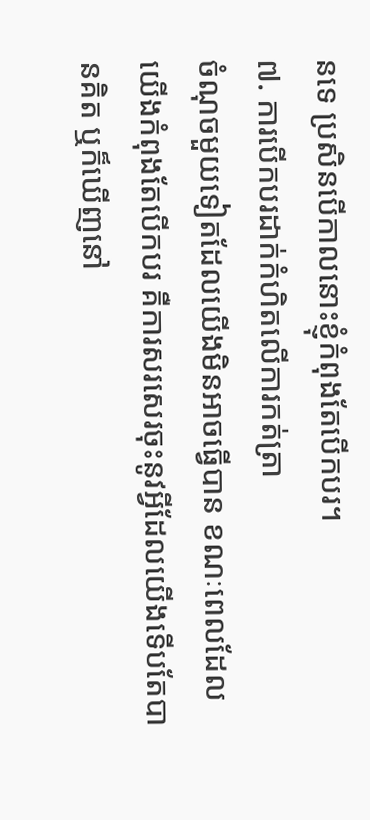នទេ ប្រសិនបើកាលនោះខ្ញុំកំពុងតែបើកបរ។
៧. ការបើកបរដាក់កំហិតលើការកត់ត្រា
ចំណុចមួយទៀតដែលយើងមិនអាចធ្វើបាន ខណៈពេលដែលយើងកំពុងតែបើកបរ គឺការសរសេរចុះនូវអ្វីដែលយើងទើបតែបានគិត ឬក៏ឃើញនៅ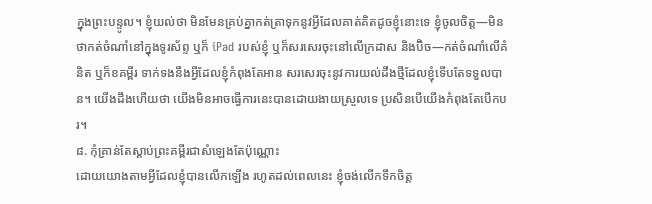ក្នុងព្រះបន្ទូល។ ខ្ញុំយល់ថា មិនមែនគ្រប់គ្នាកត់ត្រាទុកនូវអ្វីដែលគាត់គិតដូចខ្ញុំនោះទេ ខ្ញុំចូលចិត្ត—មិនថាកត់ចំណាំនៅក្នុងទូរស័ព្ទ ឬក៏ iPad របស់ខ្ញុំ ឬក៏សរសេរចុះនៅលើក្រដាស និងប៊ិច—កត់ចំណាំលើគំនិត ឬក៏ខគម្ពីរ ទាក់ទងនឹងអ្វីដែលខ្ញុំកំពុងតែអាន សរសេរចុះនូវការយល់ដឹងថ្មីដែលខ្ញុំទើបតែទទួលបាន។ យើងដឹងហើយថា យើងមិនអាចធ្វើការនេះបានដោយងាយស្រួលទេ ប្រសិនបើយើងកំពុងតែបើកបរ។
៨. កុំគ្រាន់តែស្ដាប់ព្រះគម្ពីរជាសំឡេងតែប៉ុណ្ណោះ
ដោយយោងតាមអ្វីដែលខ្ញុំបានលើកឡើង រហូតដល់ពេលនេះ ខ្ញុំចង់លើកទឹកចិត្ត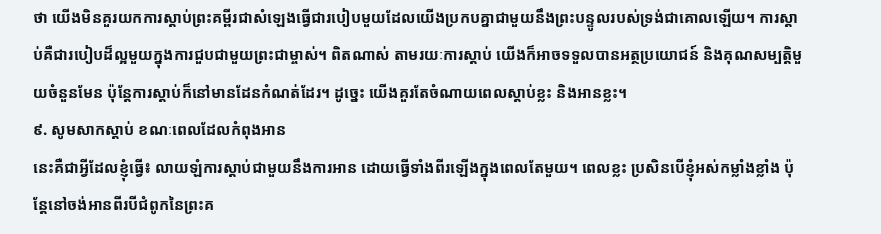ថា យើងមិនគួរយកការស្ដាប់ព្រះគម្ពីរជាសំឡេងធ្វើជារបៀបមួយដែលយើងប្រកបគ្នាជាមួយនឹងព្រះបន្ទូលរបស់ទ្រង់ជាគោលឡើយ។ ការស្ដាប់គឺជារបៀបដ៏ល្អមួយក្នុងការជួបជាមួយព្រះជាម្ចាស់។ ពិតណាស់ តាមរយៈការស្ដាប់ យើងក៏អាចទទួលបានអត្ថប្រយោជន៍ និងគុណសម្បត្តិមួយចំនួនមែន ប៉ុន្តែការស្ដាប់ក៏នៅមានដែនកំណត់ដែរ។ ដូច្នេះ យើងគួរតែចំណាយពេលស្ដាប់ខ្លះ និងអានខ្លះ។
៩. សូមសាកស្ដាប់ ខណៈពេលដែលកំពុងអាន
នេះគឺជាអ្វីដែលខ្ញុំធ្វើ៖ លាយឡំការស្ដាប់ជាមួយនឹងការអាន ដោយធ្វើទាំងពីរឡើងក្នុងពេលតែមួយ។ ពេលខ្លះ ប្រសិនបើខ្ញុំអស់កម្លាំងខ្លាំង ប៉ុន្តែនៅចង់អានពីរបីជំពូកនៃព្រះគ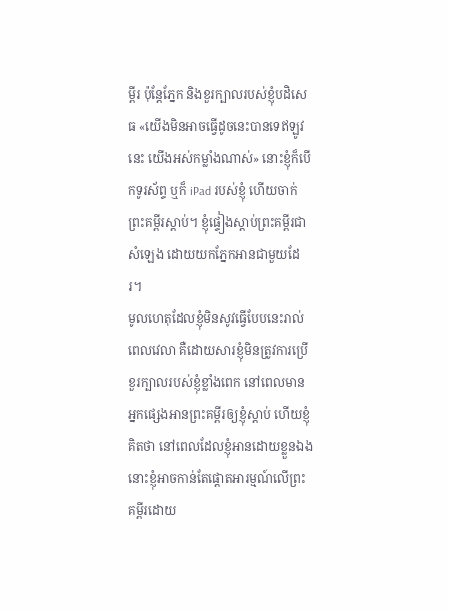ម្ពីរ ប៉ុន្តែភ្នែក និងខួរក្បាលរបស់ខ្ញុំបដិសេធ «យើងមិនអាចធ្វើដូចនេះបានទេឥឡូវនេះ យើងអស់កម្លាំងណាស់» នោះខ្ញុំក៏បើកទូរស័ព្ទ ឬក៏ iPad របស់ខ្ញុំ ហើយចាក់ព្រះគម្ពីរស្ដាប់។ ខ្ញុំផ្ទៀងស្ដាប់ព្រះគម្ពីរជាសំឡេង ដោយយកភ្នែកអានជាមួយដែរ។
មូលហេតុដែលខ្ញុំមិនសូវធ្វើបែបនេះរាល់ពេលវេលា គឺដោយសារខ្ញុំមិនត្រូវការប្រើខួរក្បាលរបស់ខ្ញុំខ្លាំងពេក នៅពេលមានអ្នកផ្សេងអានព្រះគម្ពីរឲ្យខ្ញុំស្ដាប់ ហើយខ្ញុំគិតថា នៅពេលដែលខ្ញុំអានដោយខ្លួនឯង នោះខ្ញុំអាចកាន់តែផ្ដោតអារម្មណ៍លើព្រះគម្ពីរដោយ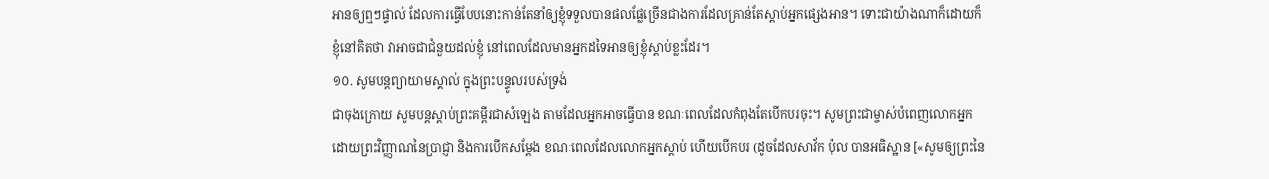អានឲ្យឮៗផ្ទាល់ ដែលការធ្វើបែបនោះកាន់តែនាំឲ្យខ្ញុំទទួលបានផលផ្លែច្រើនជាងការដែលគ្រាន់តែស្ដាប់អ្នកផ្សេងអាន។ ទោះជាយ៉ាងណាក៏ដោយក៏ខ្ញុំនៅគិតថា វាអាចជាជំនួយដល់ខ្ញុំ នៅពេលដែលមានអ្នកដទៃអានឲ្យខ្ញុំស្ដាប់ខ្លះដែរ។
១០. សូមបន្តព្យាយាមស្គាល់ ក្នុងព្រះបន្ទូលរបស់ទ្រង់
ជាចុងក្រោយ សូមបន្តស្ដាប់ព្រះគម្ពីរជាសំឡេង តាមដែលអ្នកអាចធ្វើបាន ខណៈពេលដែលកំពុងតែបើកបរចុះ។ សូមព្រះជាម្ចាស់បំពេញលោកអ្នកដោយព្រះវិញ្ញាណនៃប្រាជ្ញា និងការបើកសម្ដែង ខណៈពេលដែលលោកអ្នកស្ដាប់ ហើយបើកបរ (ដូចដែលសាវ័ក ប៉ុល បានអធិស្ឋាន [«សូមឲ្យព្រះនៃ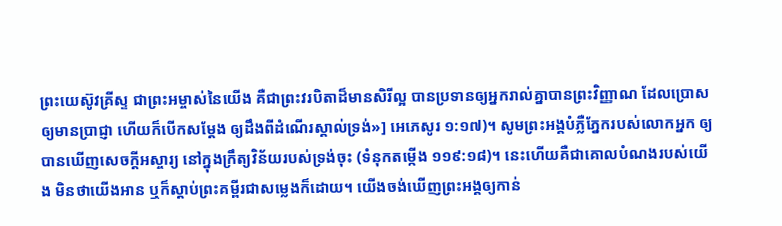ព្រះយេស៊ូវគ្រីស្ទ ជាព្រះអម្ចាស់នៃយើង គឺជាព្រះវរបិតាដ៏មានសិរីល្អ បានប្រទានឲ្យអ្នករាល់គ្នាបានព្រះវិញ្ញាណ ដែលប្រោសឲ្យមានប្រាជ្ញា ហើយក៏បើកសម្ដែង ឲ្យដឹងពីដំណើរស្គាល់ទ្រង់»] អេភេសូរ ១:១៧)។ សូមព្រះអង្គបំភ្លឺភ្នែករបស់លោកអ្នក ឲ្យបានឃើញសេចក្ដីអស្ចារ្យ នៅក្នុងក្រឹត្យវិន័យរបស់ទ្រង់ចុះ (ទំនុកតម្កើង ១១៩:១៨)។ នេះហើយគឺជាគោលបំណងរបស់យើង មិនថាយើងអាន ឬក៏ស្ដាប់ព្រះគម្ពីរជាសម្លេងក៏ដោយ។ យើងចង់ឃើញព្រះអង្គឲ្យកាន់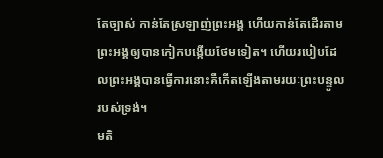តែច្បាស់ កាន់តែស្រឡាញ់ព្រះអង្គ ហើយកាន់តែដើរតាមព្រះអង្គឲ្យបានកៀកបង្កើយថែមទៀត។ ហើយរបៀបដែលព្រះអង្គបានធ្វើការនោះគឺកើតឡើងតាមរយៈព្រះបន្ទូលរបស់ទ្រង់។
មតិ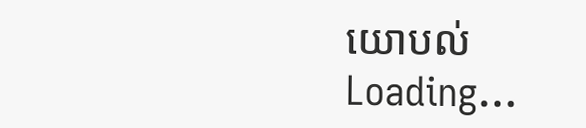យោបល់
Loading…